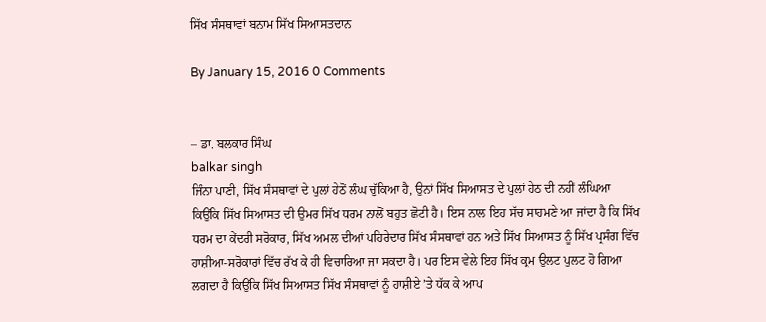ਸਿੱਖ ਸੰਸਥਾਵਾਂ ਬਨਾਮ ਸਿੱਖ ਸਿਆਸਤਦਾਨ

By January 15, 2016 0 Comments


– ਡਾ. ਬਲਕਾਰ ਸਿੰਘ
balkar singh
ਜਿੰਨਾ ਪਾਣੀ, ਸਿੱਖ ਸੰਸਥਾਵਾਂ ਦੇ ਪੁਲਾਂ ਹੇਠੋਂ ਲੰਘ ਚੁੱਕਿਆ ਹੈ, ਉਨਾਂ ਸਿੱਖ ਸਿਆਸਤ ਦੇ ਪੁਲਾਂ ਹੇਠ ਦੀ ਨਹੀਂ ਲੰਘਿਆ ਕਿਉਂਕਿ ਸਿੱਖ ਸਿਆਸਤ ਦੀ ਉਮਰ ਸਿੱਖ ਧਰਮ ਨਾਲੋਂ ਬਹੁਤ ਛੋਟੀ ਹੈ। ਇਸ ਨਾਲ ਇਹ ਸੱਚ ਸਾਹਮਣੇ ਆ ਜਾਂਦਾ ਹੈ ਕਿ ਸਿੱਖ ਧਰਮ ਦਾ ਕੇਂਦਰੀ ਸਰੋਕਾਰ, ਸਿੱਖ ਅਮਲ ਦੀਆਂ ਪਹਿਰੇਦਾਰ ਸਿੱਖ ਸੰਸਥਾਵਾਂ ਹਨ ਅਤੇ ਸਿੱਖ ਸਿਆਸਤ ਨੂੰ ਸਿੱਖ ਪ੍ਰਸੰਗ ਵਿੱਚ ਹਾਸ਼ੀਆ-ਸਰੋਕਾਰਾਂ ਵਿੱਚ ਰੱਖ ਕੇ ਹੀ ਵਿਚਾਰਿਆ ਜਾ ਸਕਦਾ ਹੈ। ਪਰ ਇਸ ਵੇਲੇ ਇਹ ਸਿੱਖ ਕ੍ਰਮ ਉਲਟ ਪੁਲਟ ਹੋ ਗਿਆ ਲਗਦਾ ਹੈ ਕਿਉਂਕਿ ਸਿੱਖ ਸਿਆਸਤ ਸਿੱਖ ਸੰਸਥਾਵਾਂ ਨੂੰ ਹਾਸ਼ੀਏ ’ਤੇ ਧੱਕ ਕੇ ਆਪ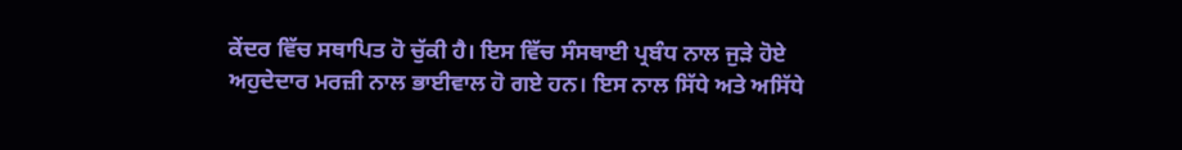ਕੇਂਦਰ ਵਿੱਚ ਸਥਾਪਿਤ ਹੋ ਚੁੱਕੀ ਹੈ। ਇਸ ਵਿੱਚ ਸੰਸਥਾਈ ਪ੍ਰਬੰਧ ਨਾਲ ਜੁੜੇ ਹੋਏ ਅਹੁਦੇਦਾਰ ਮਰਜ਼ੀ ਨਾਲ ਭਾਈਵਾਲ ਹੋ ਗਏ ਹਨ। ਇਸ ਨਾਲ ਸਿੱਧੇ ਅਤੇ ਅਸਿੱਧੇ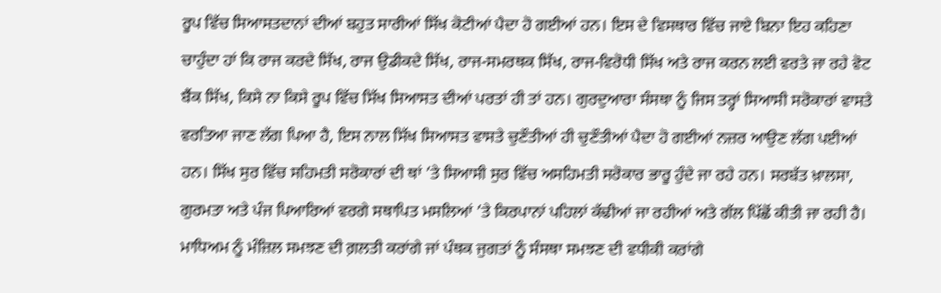ਰੂਪ ਵਿੱਚ ਸਿਆਸਤਦਾਨਾਂ ਦੀਆਂ ਬਹੁਤ ਸਾਰੀਆਂ ਸਿੱਖ ਕੋਟੀਆਂ ਪੈਦਾ ਹੋ ਗਈਆਂ ਹਨ। ਇਸ ਦੇ ਵਿਸਥਾਰ ਵਿੱਚ ਜਾਏ ਬਿਨਾ ਇਹ ਕਹਿਣਾ ਚਾਹੁੰਦਾ ਹਾਂ ਕਿ ਰਾਜ ਕਰਦੇ ਸਿੱਖ, ਰਾਜ ਉਡੀਕਦੇ ਸਿੱਖ, ਰਾਜ-ਸਮਰਥਕ ਸਿੱਖ, ਰਾਜ-ਵਿਰੋਧੀ ਸਿੱਖ ਅਤੇ ਰਾਜ ਕਰਨ ਲਈ ਵਰਤੇ ਜਾ ਰਹੇ ਵੋਟ ਬੈਂਕ ਸਿੱਖ, ਕਿਸੇ ਨਾ ਕਿਸੇ ਰੂਪ ਵਿੱਚ ਸਿੱਖ ਸਿਆਸਤ ਦੀਆਂ ਪਰਤਾਂ ਹੀ ਤਾਂ ਹਨ। ਗੁਰਦੁਆਰਾ ਸੰਸਥਾ ਨੂੰ ਜਿਸ ਤਰ੍ਹਾਂ ਸਿਆਸੀ ਸਰੋਕਾਰਾਂ ਵਾਸਤੇ ਵਰਤਿਆ ਜਾਣ ਲੱਗ ਪਿਆ ਹੈ, ਇਸ ਨਾਲ ਸਿੱਖ ਸਿਆਸਤ ਵਾਸਤੇ ਚੁਣੌਤੀਆਂ ਹੀ ਚੁਣੌਤੀਆਂ ਪੈਦਾ ਹੋ ਗਈਆਂ ਨਜ਼ਰ ਆਉਣ ਲੱਗ ਪਈਆਂ ਹਨ। ਸਿੱਖ ਸੁਰ ਵਿੱਚ ਸਹਿਮਤੀ ਸਰੋਕਾਰਾਂ ਦੀ ਥਾਂ ’ਤੇ ਸਿਆਸੀ ਸੁਰ ਵਿੱਚ ਅਸਹਿਮਤੀ ਸਰੋਕਾਰ ਭਾਰੂ ਹੁੰਦੇ ਜਾ ਰਹੇ ਹਨ। ਸਰਬੱਤ ਖ਼ਾਲਸਾ, ਗੁਰਮਤਾ ਅਤੇ ਪੰਜ ਪਿਆਰਿਆਂ ਵਰਗੇ ਸਥਾਪਿਤ ਮਸਲਿਆਂ ’ਤੇ ਕਿਰਪਾਨਾਂ ਪਹਿਲਾਂ ਕੱਢੀਆਂ ਜਾ ਰਹੀਆਂ ਅਤੇ ਗੱਲ ਪਿੱਛੋਂ ਕੀਤੀ ਜਾ ਰਹੀ ਹੈ। ਮਾਧਿਅਮ ਨੂੰ ਮੰਜ਼ਿਲ ਸਮਝਣ ਦੀ ਗ਼ਲਤੀ ਕਰਾਂਗੇ ਜਾਂ ਪੰਥਕ ਜੁਗਤਾਂ ਨੂੰ ਸੰਸਥਾ ਸਮਝਣ ਦੀ ਵਧੀਕੀ ਕਰਾਂਗੇ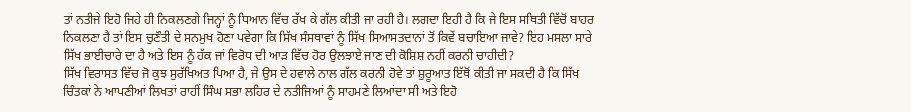ਤਾਂ ਨਤੀਜੇ ਇਹੋ ਜਿਹੇ ਹੀ ਨਿਕਲਣਗੇ ਜਿਨ੍ਹਾਂ ਨੂੰ ਧਿਆਨ ਵਿੱਚ ਰੱਖ ਕੇ ਗੱਲ ਕੀਤੀ ਜਾ ਰਹੀ ਹੈ। ਲਗਦਾ ਇਹੀ ਹੈ ਕਿ ਜੇ ਇਸ ਸਥਿਤੀ ਵਿੱਚੋਂ ਬਾਹਰ ਨਿਕਲਣਾ ਹੈ ਤਾਂ ਇਸ ਚੁਣੌਤੀ ਦੇ ਸਨਮੁਖ ਹੋਣਾ ਪਵੇਗਾ ਕਿ ਸਿੱਖ ਸੰਸਥਾਵਾਂ ਨੂੰ ਸਿੱਖ ਸਿਆਸਤਦਾਨਾਂ ਤੋਂ ਕਿਵੇਂ ਬਚਾਇਆ ਜਾਵੇ? ਇਹ ਮਸਲਾ ਸਾਰੇ ਸਿੱਖ ਭਾਈਚਾਰੇ ਦਾ ਹੈ ਅਤੇ ਇਸ ਨੂੰ ਹੱਕ ਜਾਂ ਵਿਰੋਧ ਦੀ ਆੜ ਵਿੱਚ ਹੋਰ ਉਲਝਾਏ ਜਾਣ ਦੀ ਕੋਸ਼ਿਸ਼ ਨਹੀਂ ਕਰਨੀ ਚਾਹੀਦੀ?
ਸਿੱਖ ਵਿਰਾਸਤ ਵਿੱਚ ਜੋ ਕੁਝ ਸੁਰੱਖਿਅਤ ਪਿਆ ਹੈ, ਜੇ ਉਸ ਦੇ ਹਵਾਲੇ ਨਾਲ ਗੱਲ ਕਰਨੀ ਹੋਵੇ ਤਾਂ ਸ਼ੁਰੂਆਤ ਇੱਥੋਂ ਕੀਤੀ ਜਾ ਸਕਦੀ ਹੈ ਕਿ ਸਿੱਖ ਚਿੰਤਕਾਂ ਨੇ ਆਪਣੀਆਂ ਲਿਖਤਾਂ ਰਾਹੀਂ ਸਿੰਘ ਸਭਾ ਲਹਿਰ ਦੇ ਨਤੀਜਿਆਂ ਨੂੰ ਸਾਹਮਣੇ ਲਿਆਂਦਾ ਸੀ ਅਤੇ ਇਹੋ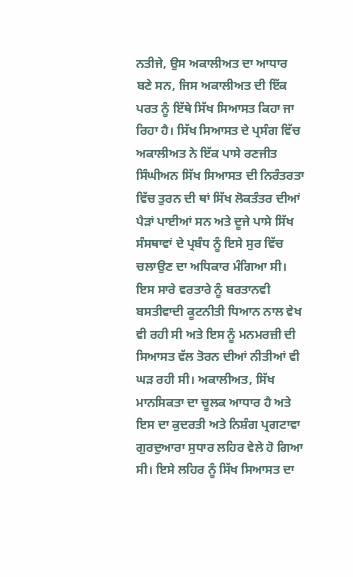ਨਤੀਜੇ, ਉਸ ਅਕਾਲੀਅਤ ਦਾ ਆਧਾਰ ਬਣੇ ਸਨ, ਜਿਸ ਅਕਾਲੀਅਤ ਦੀ ਇੱਕ ਪਰਤ ਨੂੰ ਇੱਥੇ ਸਿੱਖ ਸਿਆਸਤ ਕਿਹਾ ਜਾ ਰਿਹਾ ਹੈ। ਸਿੱਖ ਸਿਆਸਤ ਦੇ ਪ੍ਰਸੰਗ ਵਿੱਚ ਅਕਾਲੀਅਤ ਨੇ ਇੱਕ ਪਾਸੇ ਰਣਜੀਤ ਸਿੰਘੀਅਨ ਸਿੱਖ ਸਿਆਸਤ ਦੀ ਨਿਰੰਤਰਤਾ ਵਿੱਚ ਤੁਰਨ ਦੀ ਥਾਂ ਸਿੱਖ ਲੋਕਤੰਤਰ ਦੀਆਂ ਪੈੜਾਂ ਪਾਈਆਂ ਸਨ ਅਤੇ ਦੂਜੇ ਪਾਸੇ ਸਿੱਖ ਸੰਸਥਾਵਾਂ ਦੇ ਪ੍ਰਬੰਧ ਨੂੰ ਇਸੇ ਸੁਰ ਵਿੱਚ ਚਲਾਉਣ ਦਾ ਅਧਿਕਾਰ ਮੰਗਿਆ ਸੀ। ਇਸ ਸਾਰੇ ਵਰਤਾਰੇ ਨੂੰ ਬਰਤਾਨਵੀ ਬਸਤੀਵਾਦੀ ਕੂਟਨੀਤੀ ਧਿਆਨ ਨਾਲ ਵੇਖ ਵੀ ਰਹੀ ਸੀ ਅਤੇ ਇਸ ਨੂੰ ਮਨਮਰਜ਼ੀ ਦੀ ਸਿਆਸਤ ਵੱਲ ਤੋਰਨ ਦੀਆਂ ਨੀਤੀਆਂ ਵੀ ਘੜ ਰਹੀ ਸੀ। ਅਕਾਲੀਅਤ, ਸਿੱਖ ਮਾਨਸਿਕਤਾ ਦਾ ਚੂਲਕ ਆਧਾਰ ਹੈ ਅਤੇ ਇਸ ਦਾ ਕੁਦਰਤੀ ਅਤੇ ਨਿਸ਼ੰਗ ਪ੍ਰਗਟਾਵਾ ਗੁਰਦੁਆਰਾ ਸੁਧਾਰ ਲਹਿਰ ਵੇਲੇ ਹੋ ਗਿਆ ਸੀ। ਇਸੇ ਲਹਿਰ ਨੂੰ ਸਿੱਖ ਸਿਆਸਤ ਦਾ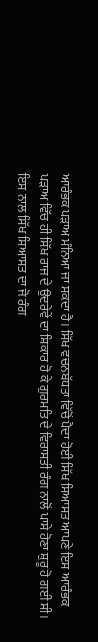ਆਰੰਭਕ ਪੜਾਅ ਮੰਨਿਆ ਜਾ ਸਕਦਾ ਹੈ। ਸਿੱਖ ਵਚਨਬੱਧਤਾ ਵਿੱਚੋਂ ਪੈਦਾ ਹੋਈ ਸਿੱਖ ਸਿਆਸਤ ਆਪਣੇ ਇਸ ਆਰੰਭਕ ਪੜਾਅ ਵਿੱਚ ਹੀ ਸਿੱਖ ਰਾਜ ਦੇ ਉਦਰੇਵੇਂ ਦਾ ਸ਼ਿਕਾਰ ਹੋ ਕੇ ਗੁਰਮਤਿ ਦੇ ਵਿਰਾਸਤੀ ਰੰਗ ਨਾਲੋਂ ਪਾਸੇ ਹੋਣਾ ਸ਼ੁਰੂ ਹੋ ਗਈ ਸੀ। ਇਸ ਨਾਲ ਸਿੱਖ ਸਿਆਸਤ ਦਾ ਜੋ ਰੰਗ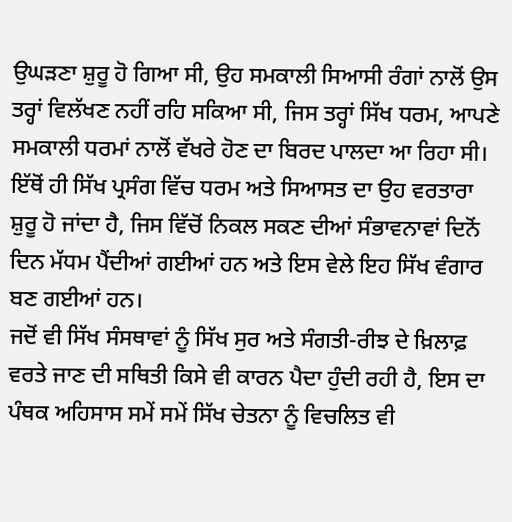ਉਘੜਣਾ ਸ਼ੁਰੂ ਹੋ ਗਿਆ ਸੀ, ਉਹ ਸਮਕਾਲੀ ਸਿਆਸੀ ਰੰਗਾਂ ਨਾਲੋਂ ਉਸ ਤਰ੍ਹਾਂ ਵਿਲੱਖਣ ਨਹੀਂ ਰਹਿ ਸਕਿਆ ਸੀ, ਜਿਸ ਤਰ੍ਹਾਂ ਸਿੱਖ ਧਰਮ, ਆਪਣੇ ਸਮਕਾਲੀ ਧਰਮਾਂ ਨਾਲੋਂ ਵੱਖਰੇ ਹੋਣ ਦਾ ਬਿਰਦ ਪਾਲਦਾ ਆ ਰਿਹਾ ਸੀ। ਇੱਥੋਂ ਹੀ ਸਿੱਖ ਪ੍ਰਸੰਗ ਵਿੱਚ ਧਰਮ ਅਤੇ ਸਿਆਸਤ ਦਾ ਉਹ ਵਰਤਾਰਾ ਸ਼ੁਰੂ ਹੋ ਜਾਂਦਾ ਹੈ, ਜਿਸ ਵਿੱਚੋਂ ਨਿਕਲ ਸਕਣ ਦੀਆਂ ਸੰਭਾਵਨਾਵਾਂ ਦਿਨੋਂ ਦਿਨ ਮੱਧਮ ਪੈਂਦੀਆਂ ਗਈਆਂ ਹਨ ਅਤੇ ਇਸ ਵੇਲੇ ਇਹ ਸਿੱਖ ਵੰਗਾਰ ਬਣ ਗਈਆਂ ਹਨ।
ਜਦੋਂ ਵੀ ਸਿੱਖ ਸੰਸਥਾਵਾਂ ਨੂੰ ਸਿੱਖ ਸੁਰ ਅਤੇ ਸੰਗਤੀ-ਰੀਝ ਦੇ ਖ਼ਿਲਾਫ਼ ਵਰਤੇ ਜਾਣ ਦੀ ਸਥਿਤੀ ਕਿਸੇ ਵੀ ਕਾਰਨ ਪੈਦਾ ਹੁੰਦੀ ਰਹੀ ਹੈ, ਇਸ ਦਾ ਪੰਥਕ ਅਹਿਸਾਸ ਸਮੇਂ ਸਮੇਂ ਸਿੱਖ ਚੇਤਨਾ ਨੂੰ ਵਿਚਲਿਤ ਵੀ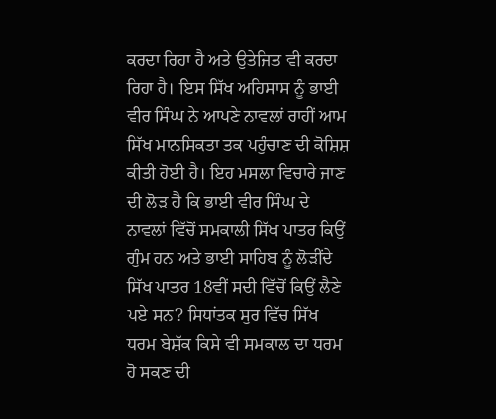ਕਰਦਾ ਰਿਹਾ ਹੈ ਅਤੇ ਉਤੇਜਿਤ ਵੀ ਕਰਦਾ ਰਿਹਾ ਹੈ। ਇਸ ਸਿੱਖ ਅਹਿਸਾਸ ਨੂੰ ਭਾਈ ਵੀਰ ਸਿੰਘ ਨੇ ਆਪਣੇ ਨਾਵਲਾਂ ਰਾਹੀਂ ਆਮ ਸਿੱਖ ਮਾਨਸਿਕਤਾ ਤਕ ਪਹੁੰਚਾਣ ਦੀ ਕੋਸ਼ਿਸ਼ ਕੀਤੀ ਹੋਈ ਹੈ। ਇਹ ਮਸਲਾ ਵਿਚਾਰੇ ਜਾਣ ਦੀ ਲੋੜ ਹੈ ਕਿ ਭਾਈ ਵੀਰ ਸਿੰਘ ਦੇ ਨਾਵਲਾਂ ਵਿੱਚੋਂ ਸਮਕਾਲੀ ਸਿੱਖ ਪਾਤਰ ਕਿਉਂ ਗੁੰਮ ਹਨ ਅਤੇ ਭਾਈ ਸਾਹਿਬ ਨੂੰ ਲੋੜੀਂਦੇ ਸਿੱਖ ਪਾਤਰ 18ਵੀਂ ਸਦੀ ਵਿੱਚੋਂ ਕਿਉਂ ਲੈਣੇ ਪਏ ਸਨ? ਸਿਧਾਂਤਕ ਸੁਰ ਵਿੱਚ ਸਿੱਖ ਧਰਮ ਬੇਸ਼ੱਕ ਕਿਸੇ ਵੀ ਸਮਕਾਲ ਦਾ ਧਰਮ ਹੋ ਸਕਣ ਦੀ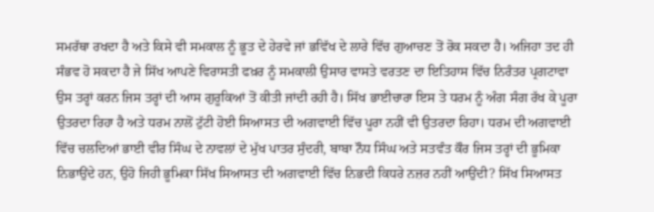ਸਮਰੱਥਾ ਰਖਦਾ ਹੈ ਅਤੇ ਕਿਸੇ ਵੀ ਸਮਕਾਲ ਨੂੰ ਭੂਤ ਦੇ ਹੇਰਵੇ ਜਾਂ ਭਵਿੱਖ ਦੇ ਲਾਰੇ ਵਿੱਚ ਗੁਆਚਣ ਤੋਂ ਰੋਕ ਸਕਦਾ ਹੈ। ਅਜਿਹਾ ਤਦ ਹੀ ਸੰਭਵ ਹੋ ਸਕਦਾ ਹੈ ਜੇ ਸਿੱਖ ਆਪਣੇ ਵਿਰਾਸਤੀ ਫਖ਼ਰ ਨੂੰ ਸਮਕਾਲੀ ਉਸਾਰ ਵਾਸਤੇ ਵਰਤਣ ਦਾ ਇਤਿਹਾਸ ਵਿੱਚ ਨਿਰੰਤਰ ਪ੍ਰਗਟਾਵਾ ਉਸ ਤਰ੍ਹਾਂ ਕਰਨ ਜਿਸ ਤਰ੍ਹਾਂ ਦੀ ਆਸ ਗੁਰੂਕਿਆਂ ਤੋਂ ਕੀਤੀ ਜਾਂਦੀ ਰਹੀ ਹੈ। ਸਿੱਖ ਭਾਈਚਾਰਾ ਇਸ ਤੇ ਧਰਮ ਨੂੰ ਅੰਗ ਸੰਗ ਰੱਖ ਕੇ ਪੂਰਾ ਉਤਰਦਾ ਰਿਹਾ ਹੈ ਅਤੇ ਧਰਮ ਨਾਲੋਂ ਟੁੱਟੀ ਹੋਈ ਸਿਆਸਤ ਦੀ ਅਗਵਾਈ ਵਿੱਚ ਪੂਰਾ ਨਹੀਂ ਵੀ ਉਤਰਦਾ ਰਿਹਾ। ਧਰਮ ਦੀ ਅਗਵਾਈ ਵਿੱਚ ਚਲਦਿਆਂ ਭਾਈ ਵੀਰ ਸਿੰਘ ਦੇ ਨਾਵਲਾਂ ਦੇ ਮੁੱਖ ਪਾਤਰ ਸੁੰਦਰੀ, ਬਾਬਾ ਨੌਧ ਸਿੰਘ ਅਤੇ ਸਤਵੰਤ ਕੌਰ ਜਿਸ ਤਰ੍ਹਾਂ ਦੀ ਭੂਮਿਕਾ ਨਿਭਾਉਂਦੇ ਹਨ, ਉਹੋ ਜਿਹੀ ਭੂਮਿਕਾ ਸਿੱਖ ਸਿਆਸਤ ਦੀ ਅਗਵਾਈ ਵਿੱਚ ਨਿਭਦੀ ਕਿਧਰੇ ਨਜ਼ਰ ਨਹੀਂ ਆਉਂਦੀ? ਸਿੱਖ ਸਿਆਸਤ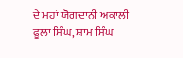ਦੇ ਮਹਾਂ ਯੋਗਦਾਨੀ ਅਕਾਲੀ ਫੂਲਾ ਸਿੰਘ, ਸ਼ਾਮ ਸਿੰਘ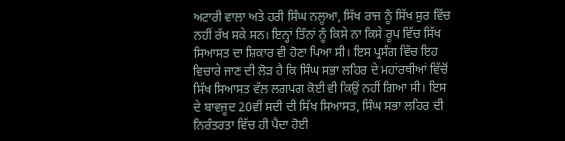ਅਟਾਰੀ ਵਾਲਾ ਅਤੇ ਹਰੀ ਸਿੰਘ ਨਲੂਆ, ਸਿੱਖ ਰਾਜ ਨੂੰ ਸਿੱਖ ਸੁਰ ਵਿੱਚ ਨਹੀਂ ਰੱਖ ਸਕੇ ਸਨ। ਇਨ੍ਹਾਂ ਤਿੰਨਾਂ ਨੂੰ ਕਿਸੇ ਨਾ ਕਿਸੇ ਰੂਪ ਵਿੱਚ ਸਿੱਖ ਸਿਆਸਤ ਦਾ ਸ਼ਿਕਾਰ ਵੀ ਹੋਣਾ ਪਿਆ ਸੀ। ਇਸ ਪ੍ਰਸੰਗ ਵਿੱਚ ਇਹ ਵਿਚਾਰੇ ਜਾਣ ਦੀ ਲੋੜ ਹੈ ਕਿ ਸਿੰਘ ਸਭਾ ਲਹਿਰ ਦੇ ਮਹਾਂਰਥੀਆਂ ਵਿੱਚੋਂ ਸਿੱਖ ਸਿਆਸਤ ਵੱਲ ਲਗਪਗ ਕੋਈ ਵੀ ਕਿਉਂ ਨਹੀਂ ਗਿਆ ਸੀ। ਇਸ ਦੇ ਬਾਵਜੂਦ 20ਵੀਂ ਸਦੀ ਦੀ ਸਿੱਖ ਸਿਆਸਤ, ਸਿੰਘ ਸਭਾ ਲਹਿਰ ਦੀ ਨਿਰੰਤਰਤਾ ਵਿੱਚ ਹੀ ਪੈਦਾ ਹੋਈ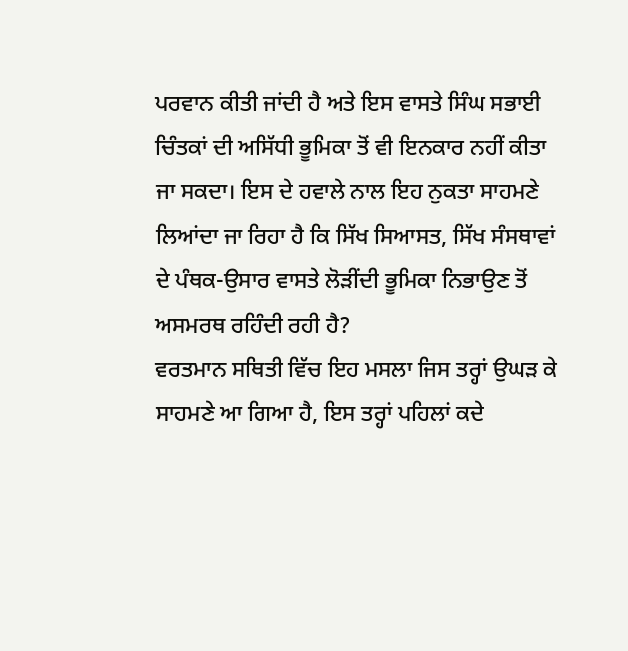ਪਰਵਾਨ ਕੀਤੀ ਜਾਂਦੀ ਹੈ ਅਤੇ ਇਸ ਵਾਸਤੇ ਸਿੰਘ ਸਭਾਈ ਚਿੰਤਕਾਂ ਦੀ ਅਸਿੱਧੀ ਭੂਮਿਕਾ ਤੋਂ ਵੀ ਇਨਕਾਰ ਨਹੀਂ ਕੀਤਾ ਜਾ ਸਕਦਾ। ਇਸ ਦੇ ਹਵਾਲੇ ਨਾਲ ਇਹ ਨੁਕਤਾ ਸਾਹਮਣੇ ਲਿਆਂਦਾ ਜਾ ਰਿਹਾ ਹੈ ਕਿ ਸਿੱਖ ਸਿਆਸਤ, ਸਿੱਖ ਸੰਸਥਾਵਾਂ ਦੇ ਪੰਥਕ-ਉਸਾਰ ਵਾਸਤੇ ਲੋੜੀਂਦੀ ਭੂਮਿਕਾ ਨਿਭਾਉਣ ਤੋਂ ਅਸਮਰਥ ਰਹਿੰਦੀ ਰਹੀ ਹੈ?
ਵਰਤਮਾਨ ਸਥਿਤੀ ਵਿੱਚ ਇਹ ਮਸਲਾ ਜਿਸ ਤਰ੍ਹਾਂ ਉਘੜ ਕੇ ਸਾਹਮਣੇ ਆ ਗਿਆ ਹੈ, ਇਸ ਤਰ੍ਹਾਂ ਪਹਿਲਾਂ ਕਦੇ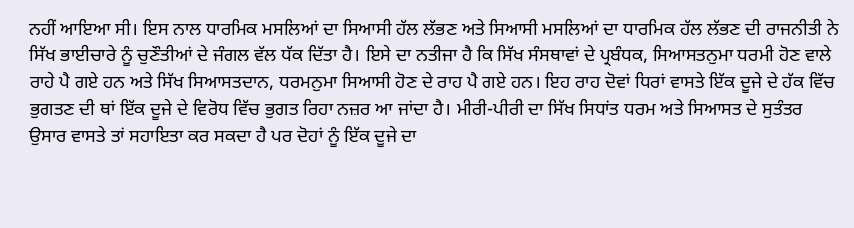ਨਹੀਂ ਆਇਆ ਸੀ। ਇਸ ਨਾਲ ਧਾਰਮਿਕ ਮਸਲਿਆਂ ਦਾ ਸਿਆਸੀ ਹੱਲ ਲੱਭਣ ਅਤੇ ਸਿਆਸੀ ਮਸਲਿਆਂ ਦਾ ਧਾਰਮਿਕ ਹੱਲ ਲੱਭਣ ਦੀ ਰਾਜਨੀਤੀ ਨੇ ਸਿੱਖ ਭਾਈਚਾਰੇ ਨੂੰ ਚੁਣੌਤੀਆਂ ਦੇ ਜੰਗਲ ਵੱਲ ਧੱਕ ਦਿੱਤਾ ਹੈ। ਇਸੇ ਦਾ ਨਤੀਜਾ ਹੈ ਕਿ ਸਿੱਖ ਸੰਸਥਾਵਾਂ ਦੇ ਪ੍ਰਬੰਧਕ, ਸਿਆਸਤਨੁਮਾ ਧਰਮੀ ਹੋਣ ਵਾਲੇ ਰਾਹੇ ਪੈ ਗਏ ਹਨ ਅਤੇ ਸਿੱਖ ਸਿਆਸਤਦਾਨ, ਧਰਮਨੁਮਾ ਸਿਆਸੀ ਹੋਣ ਦੇ ਰਾਹ ਪੈ ਗਏ ਹਨ। ਇਹ ਰਾਹ ਦੋਵਾਂ ਧਿਰਾਂ ਵਾਸਤੇ ਇੱਕ ਦੂਜੇ ਦੇ ਹੱਕ ਵਿੱਚ ਭੁਗਤਣ ਦੀ ਥਾਂ ਇੱਕ ਦੂਜੇ ਦੇ ਵਿਰੋਧ ਵਿੱਚ ਭੁਗਤ ਰਿਹਾ ਨਜ਼ਰ ਆ ਜਾਂਦਾ ਹੈ। ਮੀਰੀ-ਪੀਰੀ ਦਾ ਸਿੱਖ ਸਿਧਾਂਤ ਧਰਮ ਅਤੇ ਸਿਆਸਤ ਦੇ ਸੁਤੰਤਰ ਉਸਾਰ ਵਾਸਤੇ ਤਾਂ ਸਹਾਇਤਾ ਕਰ ਸਕਦਾ ਹੈ ਪਰ ਦੋਹਾਂ ਨੂੰ ਇੱਕ ਦੂਜੇ ਦਾ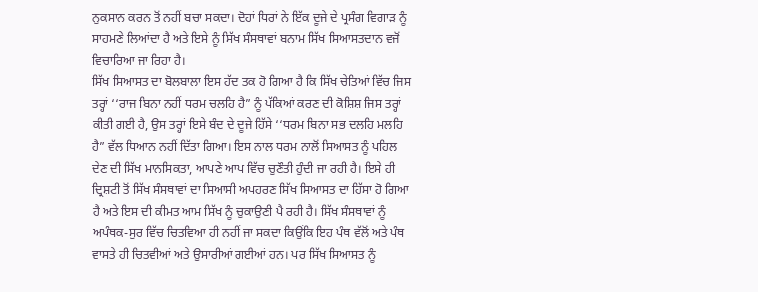ਨੁਕਸਾਨ ਕਰਨ ਤੋਂ ਨਹੀਂ ਬਚਾ ਸਕਦਾ। ਦੋਹਾਂ ਧਿਰਾਂ ਨੇ ਇੱਕ ਦੂਜੇ ਦੇ ਪ੍ਰਸੰਗ ਵਿਗਾੜ ਨੂੰ ਸਾਹਮਣੇ ਲਿਆਂਦਾ ਹੈ ਅਤੇ ਇਸੇ ਨੂੰ ਸਿੱਖ ਸੰਸਥਾਵਾਂ ਬਨਾਮ ਸਿੱਖ ਸਿਆਸਤਦਾਨ ਵਜੋਂ ਵਿਚਾਰਿਆ ਜਾ ਰਿਹਾ ਹੈ।
ਸਿੱਖ ਸਿਆਸਤ ਦਾ ਬੋਲਬਾਲਾ ਇਸ ਹੱਦ ਤਕ ਹੋ ਗਿਆ ਹੈ ਕਿ ਸਿੱਖ ਚੇਤਿਆਂ ਵਿੱਚ ਜਿਸ ਤਰ੍ਹਾਂ ‘‘ਰਾਜ ਬਿਨਾ ਨਹੀਂ ਧਰਮ ਚਲਹਿ ਹੈ” ਨੂੰ ਪੱਕਿਆਂ ਕਰਣ ਦੀ ਕੋਸ਼ਿਸ਼ ਜਿਸ ਤਰ੍ਹਾਂ ਕੀਤੀ ਗਈ ਹੈ, ਉਸ ਤਰ੍ਹਾਂ ਇਸੇ ਬੰਦ ਦੇ ਦੂਜੇ ਹਿੱਸੇ ‘‘ਧਰਮ ਬਿਨਾ ਸਭ ਦਲਹਿ ਮਲਹਿ ਹੈ” ਵੱਲ ਧਿਆਨ ਨਹੀਂ ਦਿੱਤਾ ਗਿਆ। ਇਸ ਨਾਲ ਧਰਮ ਨਾਲੋਂ ਸਿਆਸਤ ਨੂੰ ਪਹਿਲ ਦੇਣ ਦੀ ਸਿੱਖ ਮਾਨਸਿਕਤਾ, ਆਪਣੇ ਆਪ ਵਿੱਚ ਚੁਣੌਤੀ ਹੁੰਦੀ ਜਾ ਰਹੀ ਹੈ। ਇਸੇ ਹੀ ਦ੍ਰਿਸ਼ਟੀ ਤੋਂ ਸਿੱਖ ਸੰਸਥਾਵਾਂ ਦਾ ਸਿਆਸੀ ਅਪਹਰਣ ਸਿੱਖ ਸਿਆਸਤ ਦਾ ਹਿੱਸਾ ਹੋ ਗਿਆ ਹੈ ਅਤੇ ਇਸ ਦੀ ਕੀਮਤ ਆਮ ਸਿੱਖ ਨੂੰ ਚੁਕਾਉਣੀ ਪੈ ਰਹੀ ਹੈ। ਸਿੱਖ ਸੰਸਥਾਵਾਂ ਨੂੰ ਅਪੰਥਕ-ਸੁਰ ਵਿੱਚ ਚਿਤਵਿਆ ਹੀ ਨਹੀਂ ਜਾ ਸਕਦਾ ਕਿਉਂਕਿ ਇਹ ਪੰਥ ਵੱਲੋਂ ਅਤੇ ਪੰਥ ਵਾਸਤੇ ਹੀ ਚਿਤਵੀਆਂ ਅਤੇ ਉਸਾਰੀਆਂ ਗਈਆਂ ਹਨ। ਪਰ ਸਿੱਖ ਸਿਆਸਤ ਨੂੰ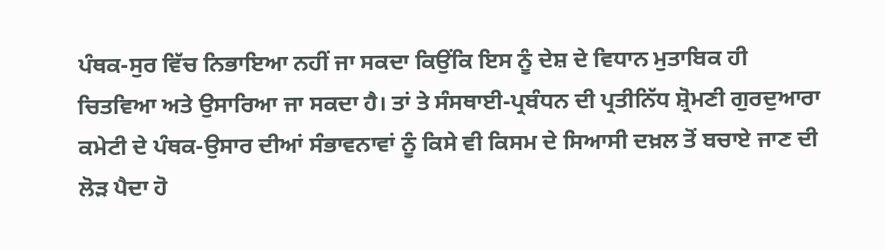ਪੰਥਕ-ਸੁਰ ਵਿੱਚ ਨਿਭਾਇਆ ਨਹੀਂ ਜਾ ਸਕਦਾ ਕਿਉਂਕਿ ਇਸ ਨੂੰ ਦੇਸ਼ ਦੇ ਵਿਧਾਨ ਮੁਤਾਬਿਕ ਹੀ ਚਿਤਵਿਆ ਅਤੇ ਉਸਾਰਿਆ ਜਾ ਸਕਦਾ ਹੈ। ਤਾਂ ਤੇ ਸੰਸਥਾਈ-ਪ੍ਰਬੰਧਨ ਦੀ ਪ੍ਰਤੀਨਿੱਧ ਸ਼੍ਰੋਮਣੀ ਗੁਰਦੁਆਰਾ ਕਮੇਟੀ ਦੇ ਪੰਥਕ-ਉਸਾਰ ਦੀਆਂ ਸੰਭਾਵਨਾਵਾਂ ਨੂੰ ਕਿਸੇ ਵੀ ਕਿਸਮ ਦੇ ਸਿਆਸੀ ਦਖ਼ਲ ਤੋਂ ਬਚਾਏ ਜਾਣ ਦੀ ਲੋੜ ਪੈਦਾ ਹੋ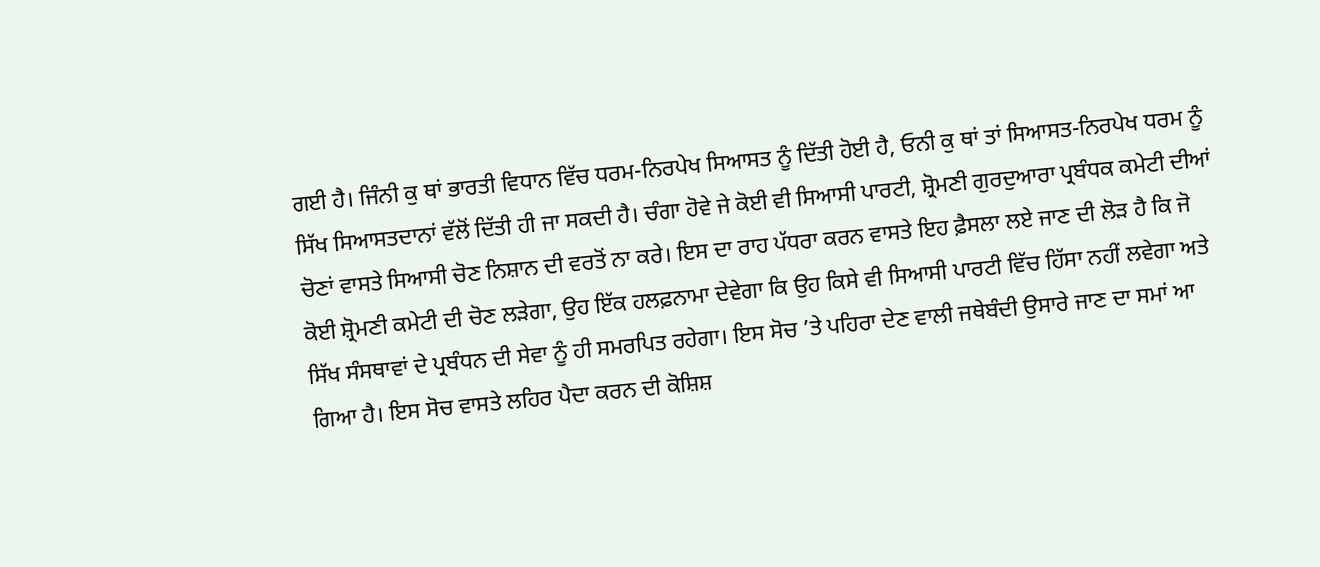ਗਈ ਹੈ। ਜਿੰਨੀ ਕੁ ਥਾਂ ਭਾਰਤੀ ਵਿਧਾਨ ਵਿੱਚ ਧਰਮ-ਨਿਰਪੇਖ ਸਿਆਸਤ ਨੂੰ ਦਿੱਤੀ ਹੋਈ ਹੈ, ਓਨੀ ਕੁ ਥਾਂ ਤਾਂ ਸਿਆਸਤ-ਨਿਰਪੇਖ ਧਰਮ ਨੂੰ ਸਿੱਖ ਸਿਆਸਤਦਾਨਾਂ ਵੱਲੋਂ ਦਿੱਤੀ ਹੀ ਜਾ ਸਕਦੀ ਹੈ। ਚੰਗਾ ਹੋਵੇ ਜੇ ਕੋਈ ਵੀ ਸਿਆਸੀ ਪਾਰਟੀ, ਸ਼੍ਰੋਮਣੀ ਗੁਰਦੁਆਰਾ ਪ੍ਰਬੰਧਕ ਕਮੇਟੀ ਦੀਆਂ ਚੋਣਾਂ ਵਾਸਤੇ ਸਿਆਸੀ ਚੋਣ ਨਿਸ਼ਾਨ ਦੀ ਵਰਤੋਂ ਨਾ ਕਰੇ। ਇਸ ਦਾ ਰਾਹ ਪੱਧਰਾ ਕਰਨ ਵਾਸਤੇ ਇਹ ਫ਼ੈਸਲਾ ਲਏ ਜਾਣ ਦੀ ਲੋੜ ਹੈ ਕਿ ਜੋ ਕੋਈ ਸ਼੍ਰੋਮਣੀ ਕਮੇਟੀ ਦੀ ਚੋਣ ਲੜੇਗਾ, ਉਹ ਇੱਕ ਹਲਫ਼ਨਾਮਾ ਦੇਵੇਗਾ ਕਿ ਉਹ ਕਿਸੇ ਵੀ ਸਿਆਸੀ ਪਾਰਟੀ ਵਿੱਚ ਹਿੱਸਾ ਨਹੀਂ ਲਵੇਗਾ ਅਤੇ ਸਿੱਖ ਸੰਸਥਾਵਾਂ ਦੇ ਪ੍ਰਬੰਧਨ ਦੀ ਸੇਵਾ ਨੂੰ ਹੀ ਸਮਰਪਿਤ ਰਹੇਗਾ। ਇਸ ਸੋਚ ’ਤੇ ਪਹਿਰਾ ਦੇਣ ਵਾਲੀ ਜਥੇਬੰਦੀ ਉਸਾਰੇ ਜਾਣ ਦਾ ਸਮਾਂ ਆ ਗਿਆ ਹੈ। ਇਸ ਸੋਚ ਵਾਸਤੇ ਲਹਿਰ ਪੈਦਾ ਕਰਨ ਦੀ ਕੋਸ਼ਿਸ਼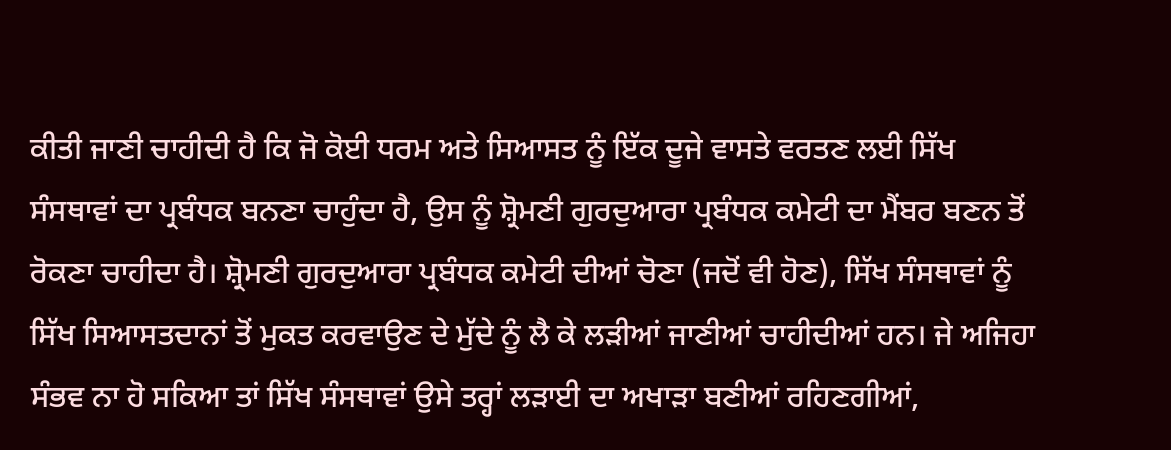ਕੀਤੀ ਜਾਣੀ ਚਾਹੀਦੀ ਹੈ ਕਿ ਜੋ ਕੋਈ ਧਰਮ ਅਤੇ ਸਿਆਸਤ ਨੂੰ ਇੱਕ ਦੂਜੇ ਵਾਸਤੇ ਵਰਤਣ ਲਈ ਸਿੱਖ ਸੰਸਥਾਵਾਂ ਦਾ ਪ੍ਰਬੰਧਕ ਬਨਣਾ ਚਾਹੁੰਦਾ ਹੈ, ਉਸ ਨੂੰ ਸ਼੍ਰੋਮਣੀ ਗੁਰਦੁਆਰਾ ਪ੍ਰਬੰਧਕ ਕਮੇਟੀ ਦਾ ਮੈਂਬਰ ਬਣਨ ਤੋਂ ਰੋਕਣਾ ਚਾਹੀਦਾ ਹੈ। ਸ਼੍ਰੋਮਣੀ ਗੁਰਦੁਆਰਾ ਪ੍ਰਬੰਧਕ ਕਮੇਟੀ ਦੀਆਂ ਚੋਣਾ (ਜਦੋਂ ਵੀ ਹੋਣ), ਸਿੱਖ ਸੰਸਥਾਵਾਂ ਨੂੰ ਸਿੱਖ ਸਿਆਸਤਦਾਨਾਂ ਤੋਂ ਮੁਕਤ ਕਰਵਾਉਣ ਦੇ ਮੁੱਦੇ ਨੂੰ ਲੈ ਕੇ ਲੜੀਆਂ ਜਾਣੀਆਂ ਚਾਹੀਦੀਆਂ ਹਨ। ਜੇ ਅਜਿਹਾ ਸੰਭਵ ਨਾ ਹੋ ਸਕਿਆ ਤਾਂ ਸਿੱਖ ਸੰਸਥਾਵਾਂ ਉਸੇ ਤਰ੍ਹਾਂ ਲੜਾਈ ਦਾ ਅਖਾੜਾ ਬਣੀਆਂ ਰਹਿਣਗੀਆਂ,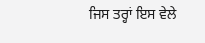ਜਿਸ ਤਰ੍ਹਾਂ ਇਸ ਵੇਲੇ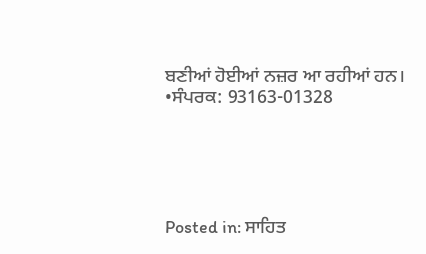ਬਣੀਆਂ ਹੋਈਆਂ ਨਜ਼ਰ ਆ ਰਹੀਆਂ ਹਨ।
•ਸੰਪਰਕ: 93163-01328





Posted in: ਸਾਹਿਤ